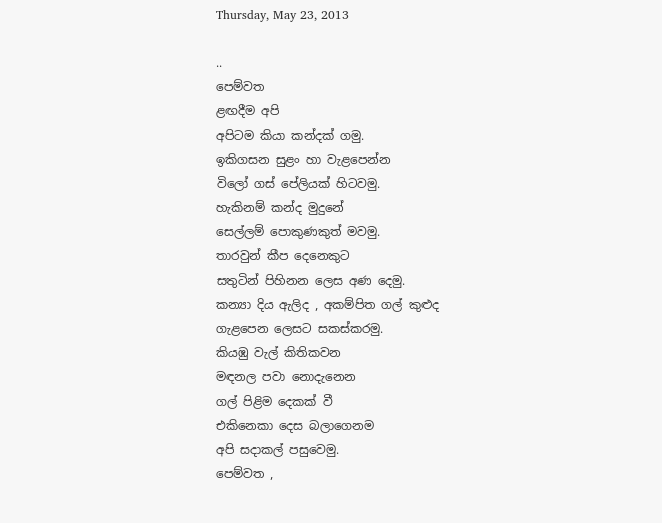Thursday, May 23, 2013

..
පෙම්වත
ළඟදීම අපි
අපිටම කියා කන්දක් ගමු.
ඉකිගසන සුළං හා වැළපෙන්න
විලෝ ගස් පේලියක් හිටවමු.
හැකිනම් කන්ද මුදුනේ
සෙල්ලම් පොකුණකුත් මවමු.
තාරවුන් කීප දෙනෙකුට
සතුටින් පිහිනන ලෙස අණ දෙමු.
කන්‍යා දිය ඇලිද , අකම්පිත ගල් කුළුද
ගැළපෙන ලෙසට සකස්කරමු.
කියඹු වැල් කිතිකවන
මඳනල පවා නොදැනෙන
ගල් පිළිම දෙකක් වී
එකිනෙකා දෙස බලාගෙනම
අපි සදාකල් පසුවෙමු.
පෙම්වත ,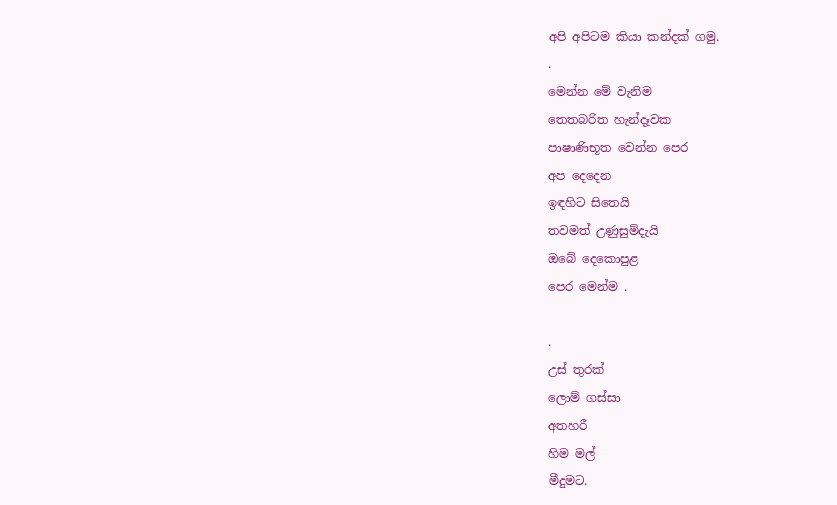අපි අපිටම කියා කන්දක් ගමු.
.
මෙන්න මේ වැනිම
තෙතබරිත හැන්දෑවක
පාෂාණිභූත වෙන්න පෙර
අප දෙදෙන
ඉඳහිට සිතෙයි
තවමත් උණුසුම්දැයි
ඔබේ දෙකොපුළ
පෙර මෙන්ම .

.
උස් තුරක්
ලොම් ගස්සා
අතහරී
හිම මල්
මීදුමට.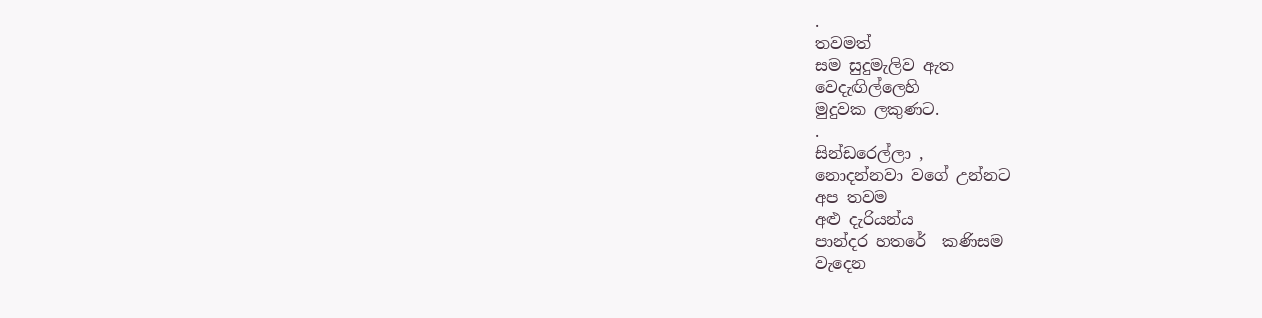.
තවමත්
සම සුදුමැලිව ඇත
වෙදැඟිල්ලෙහි
මුදුවක ලකුණට.
.
සින්ඩරෙල්ලා ,
නොදන්නවා වගේ උන්නට
අප තවම
අළු දැරියන්ය
පාන්දර හතරේ  කණිසම
වැදෙන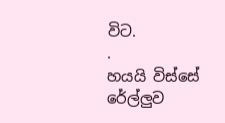විට.
.
හයයි විස්සේ
රේල්ලුව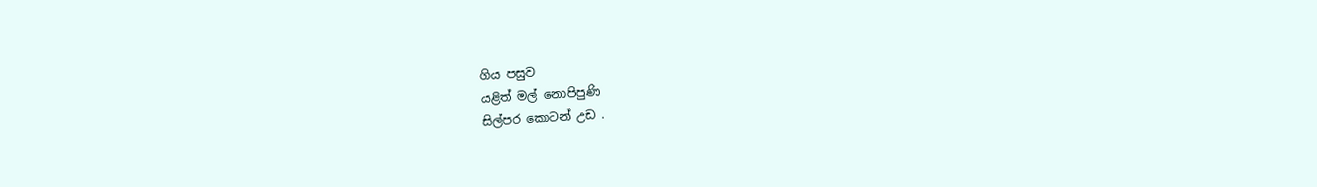ගිය පසුව
යළිත් මල් නොපිපුණි
සිල්පර කොටන් උඩ .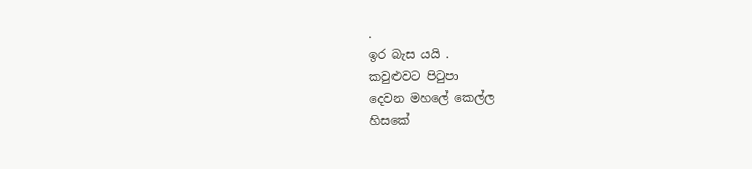.
ඉර බැස යයි .
කවුළුවට පිටුපා
දෙවන මහලේ කෙල්ල
හිසකේ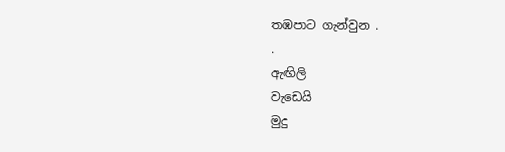තඹපාට ගැන්වුන .
.
ඇඟිලි
වැඩෙයි
මුදු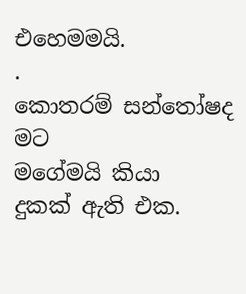එහෙමමයි.
.
කොතරම් සන්තෝෂද
මට
මගේමයි කියා
දුකක් ඇති එක.